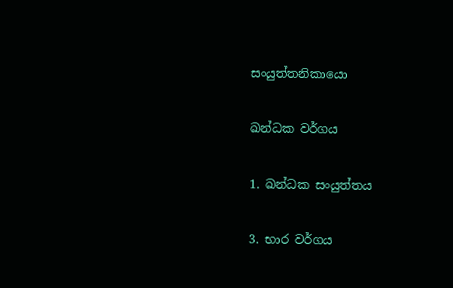සංයුත්තනිකායො

ඛන්ධක වර්ගය

1. ඛන්ධක සංයුත්තය

3. භාර වර්ගය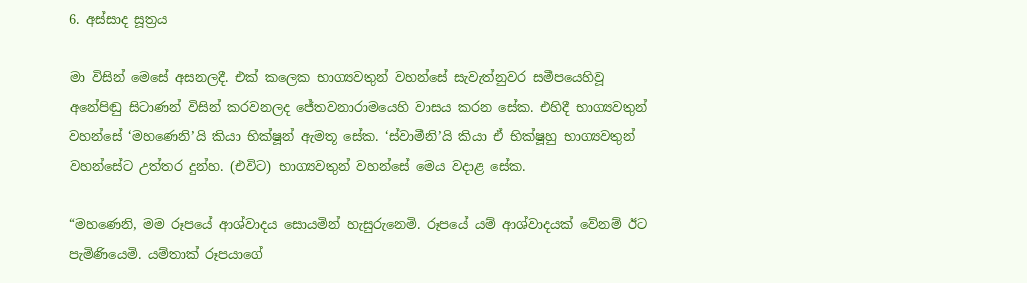6. අස්සාද සූත්‍රය

මා විසින් මෙසේ අසනලදී. එක් කලෙක භාග්‍යවතුන් වහන්සේ සැවැත්නුවර සමීපයෙහිවූ අනේපිඬු සිටාණන් විසින් කරවනලද ජේතවනාරාමයෙහි වාසය කරන සේක. එහිදී භාග්‍යවතුන් වහන්සේ ‘මහණෙනි’යි කියා භික්ෂූන් ඇමතූ සේක. ‘ස්වාමීනි’යි කියා ඒ භික්ෂූහු භාග්‍යවතුන් වහන්සේට උත්තර දුන්හ. (එවිට) භාග්‍යවතුන් වහන්සේ මෙය වදාළ සේක.

“මහණෙනි, මම රූපයේ ආශ්වාදය සොයමින් හැසුරුනෙමි. රූපයේ යම් ආශ්වාදයක් වේනම් ඊට පැමිණියෙමි. යම්තාක් රූපයාගේ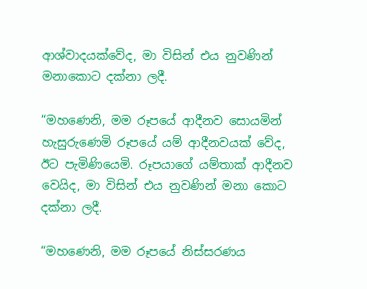ආශ්වාදයක්වේද, මා විසින් එය නුවණින් මනාකොට දක්නා ලදී.

“මහණෙනි, මම රූපයේ ආදීනව සොයමින් හැසුරුණෙමි රූපයේ යම් ආදීනවයක් වේද, ඊට පැමිණියෙමි. රූපයාගේ යම්තාක් ආදීනව වෙයිද, මා විසින් එය නුවණින් මනා කොට දක්නා ලදී.

“මහණෙනි, මම රූපයේ නිස්සරණය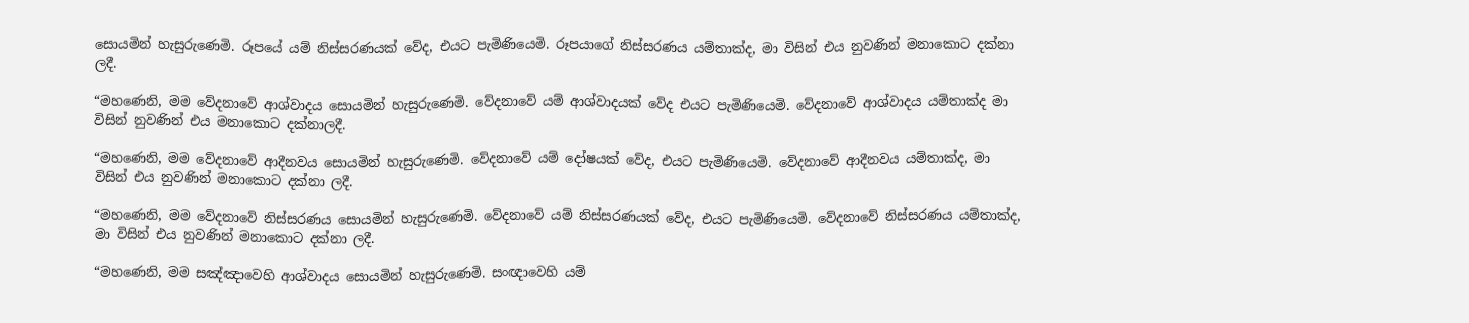සොයමින් හැසුරුණෙමි. රූපයේ යම් නිස්සරණයක් වේද, එයට පැමිණියෙමි. රූපයාගේ නිස්සරණය යම්තාක්ද, මා විසින් එය නුවණින් මනාකොට දක්නා ලදී.

“මහණෙනි, මම වේදනාවේ ආශ්වාදය සොයමින් හැසුරුණෙමි. වේදනාවේ යම් ආශ්වාදයක් වේද එයට පැමිණියෙමි. වේදනාවේ ආශ්වාදය යම්තාක්ද මා විසින් නුවණින් එය මනාකොට දක්නාලදී.

“මහණෙනි, මම වේදනාවේ ආදීනවය සොයමින් හැසුරුණෙමි. වේදනාවේ යම් දෝෂයක් වේද, එයට පැමිණියෙමි. වේදනාවේ ආදීනවය යම්තාක්ද, මා විසින් එය නුවණින් මනාකොට දක්නා ලදී.

“මහණෙනි, මම වේදනාවේ නිස්සරණය සොයමින් හැසුරුණෙමි. වේදනාවේ යම් නිස්සරණයක් වේද, එයට පැමිණියෙමි. වේදනාවේ නිස්සරණය යම්තාක්ද, මා විසින් එය නුවණින් මනාකොට දක්නා ලදී.

“මහණෙනි, මම සඤ්ඤාවෙහි ආශ්වාදය සොයමින් හැසුරුණෙමි. සංඥාවෙහි යම්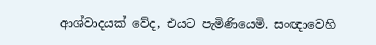ආශ්වාදයක් වේද, එයට පැමිණියෙමි. සංඥාවෙහි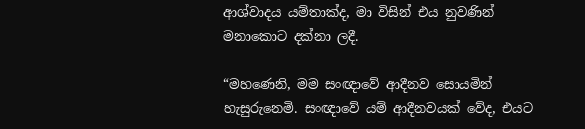ආශ්වාදය යම්තාක්ද, මා විසින් එය නුවණින් මනාකොට දක්නා ලදී.

“මහණෙනි, මම සංඥාවේ ආදීනව සොයමින් හැසුරුනෙමි. සංඥාවේ යම් ආදීනවයක් වේද, එයට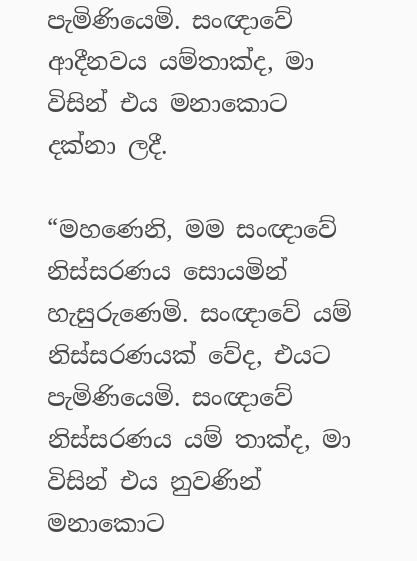පැමිණියෙමි. සංඥාවේ ආදීනවය යම්තාක්ද, මා විසින් එය මනාකොට දක්නා ලදී.

“මහණෙනි, මම සංඥාවේ නිස්සරණය සොයමින් හැසුරුණෙමි. සංඥාවේ යම් නිස්සරණයක් වේද, එයට පැමිණියෙමි. සංඥාවේ නිස්සරණය යම් තාක්ද, මා විසින් එය නුවණින් මනාකොට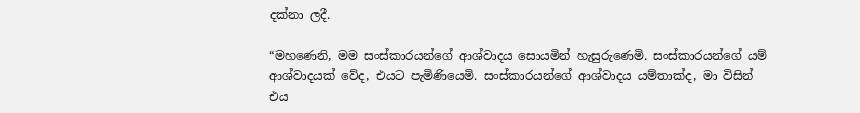දක්නා ලදී.

“මහණෙනි, මම සංස්කාරයන්ගේ ආශ්වාදය සොයමින් හැසුරුණෙමි. සංස්කාරයන්ගේ යම් ආශ්වාදයක් වේද, එයට පැමිණියෙමි. සංස්කාරයන්ගේ ආශ්වාදය යම්තාක්ද, මා විසින් එය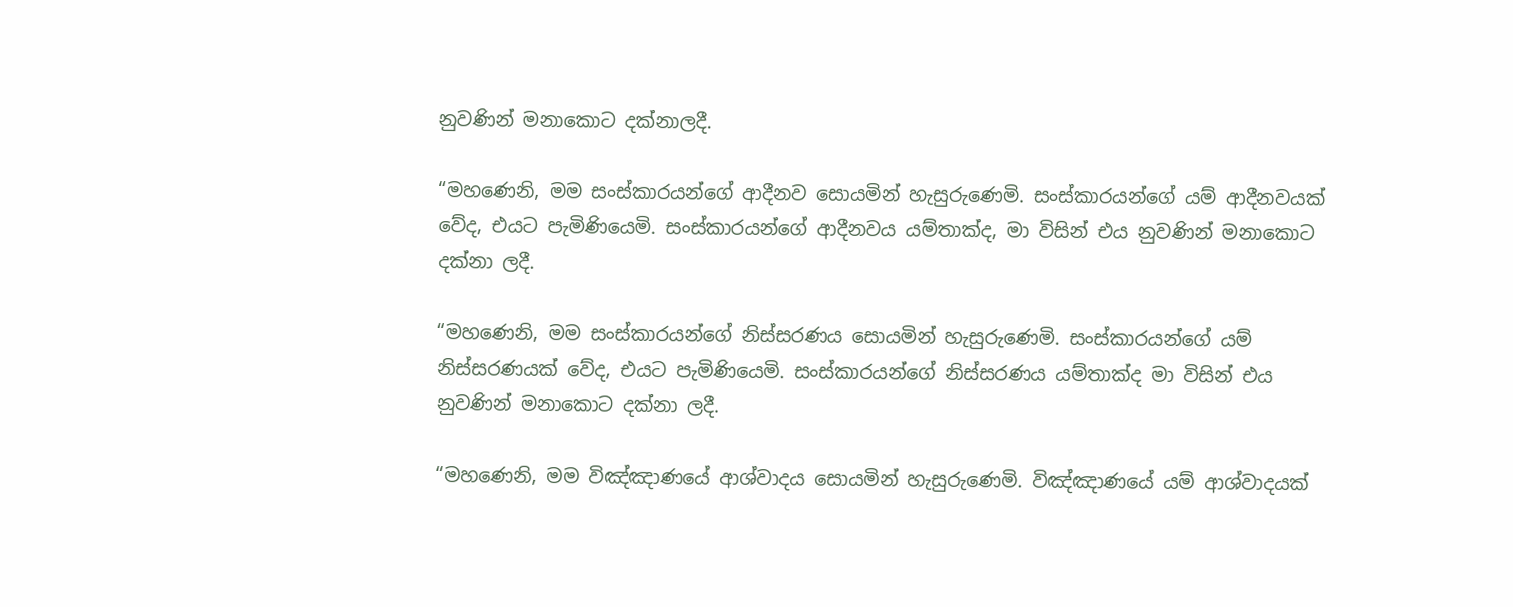නුවණින් මනාකොට දක්නාලදී.

“මහණෙනි, මම සංස්කාරයන්ගේ ආදීනව සොයමින් හැසුරුණෙමි. සංස්කාරයන්ගේ යම් ආදීනවයක් වේද, එයට පැමිණියෙමි. සංස්කාරයන්ගේ ආදීනවය යම්තාක්ද, මා විසින් එය නුවණින් මනාකොට දක්නා ලදී.

“මහණෙනි, මම සංස්කාරයන්ගේ නිස්සරණය සොයමින් හැසුරුණෙමි. සංස්කාරයන්ගේ යම් නිස්සරණයක් වේද, එයට පැමිණියෙමි. සංස්කාරයන්ගේ නිස්සරණය යම්තාක්ද මා විසින් එය නුවණින් මනාකොට දක්නා ලදී.

“මහණෙනි, මම විඤ්ඤාණයේ ආශ්වාදය සොයමින් හැසුරුණෙමි. විඤ්ඤාණයේ යම් ආශ්වාදයක්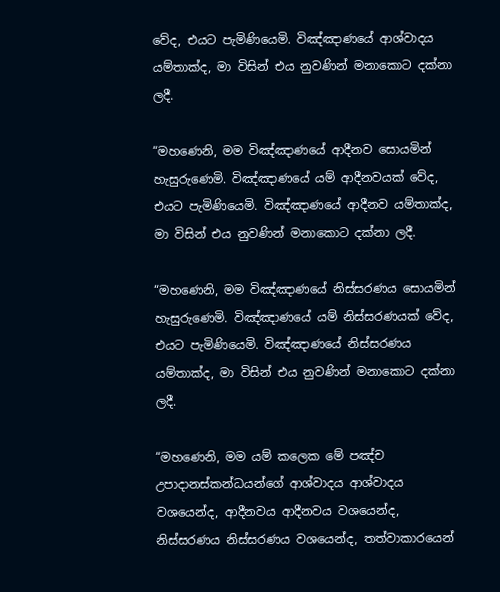වේද, එයට පැමිණියෙමි. විඤ්ඤාණයේ ආශ්වාදය යම්තාක්ද, මා විසින් එය නුවණින් මනාකොට දක්නා ලදී.

“මහණෙනි, මම විඤ්ඤාණයේ ආදීනව සොයමින් හැසුරුණෙමි. විඤ්ඤාණයේ යම් ආදීනවයක් වේද, එයට පැමිණියෙමි. විඤ්ඤාණයේ ආදීනව යම්තාක්ද, මා විසින් එය නුවණින් මනාකොට දක්නා ලදී.

“මහණෙනි, මම විඤ්ඤාණයේ නිස්සරණය සොයමින් හැසුරුණෙමි. විඤ්ඤාණයේ යම් නිස්සරණයක් වේද, එයට පැමිණියෙමි. විඤ්ඤාණයේ නිස්සරණය යම්තාක්ද, මා විසින් එය නුවණින් මනාකොට දක්නා ලදී.

“මහණෙනි, මම යම් කලෙක මේ පඤ්ච උපාදානස්කන්ධයන්ගේ ආශ්වාදය ආශ්වාදය වශයෙන්ද, ආදීනවය ආදීනවය වශයෙන්ද, නිස්සරණය නිස්සරණය වශයෙන්ද, තත්වාකාරයෙන්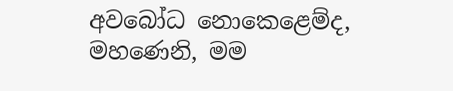අවබෝධ නොකෙළෙම්ද, මහණෙනි, මම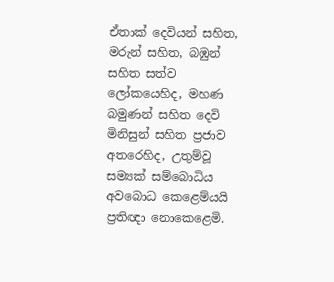ඒතාක් දෙවියන් සහිත, මරුන් සහිත, බඹුන් සහිත සත්ව ලෝකයෙහිද, මහණ බමුණන් සහිත දෙවි මිනිසුන් සහිත ප්‍රජාව අතරෙහිද, උතුම්වූ සම්‍යක් සම්බොධිය අවබොධ කෙළෙම්යයි ප්‍රතිඥා නොකෙළෙමි.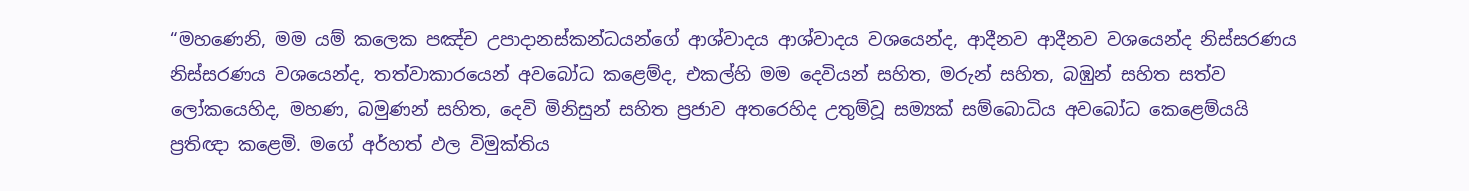“මහණෙනි, මම යම් කලෙක පඤ්ච උපාදානස්කන්ධයන්ගේ ආශ්වාදය ආශ්වාදය වශයෙන්ද, ආදීනව ආදීනව වශයෙන්ද නිස්සරණය නිස්සරණය වශයෙන්ද, තත්වාකාරයෙන් අවබෝධ කළෙම්ද, එකල්හි මම දෙවියන් සහිත, මරුන් සහිත, බඹුන් සහිත සත්ව ලෝකයෙහිද, මහණ, බමුණන් සහිත, දෙවි මිනිසුන් සහිත ප්‍රජාව අතරෙහිද උතුම්වූ සම්‍යක් සම්බොධිය අවබෝධ කෙළෙම්යයි ප්‍රතිඥා කළෙමි. මගේ අර්හත් ඵල විමුක්තිය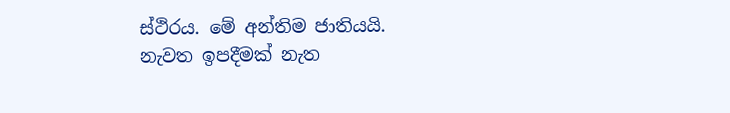ස්ථිරය. මේ අන්තිම ජාතියයි. නැවත ඉපදීමක් නැත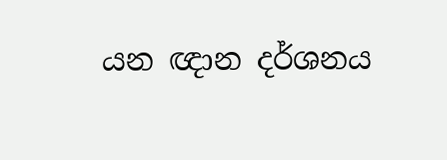යන ඥාන දර්ශනය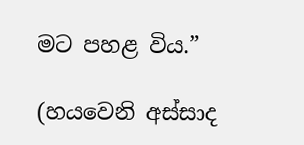මට පහළ විය.”

(හයවෙනි අස්සාද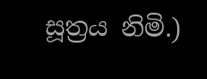සූත්‍රය නිමි.)